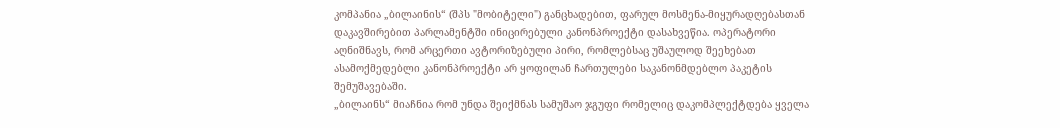კომპანია „ბილაინის“ (შპს "მობიტელი") განცხადებით, ფარულ მოსმენა-მიყურადღებასთან დაკავშირებით პარლამენტში ინიცირებული კანონპროექტი დასახვეწია. ოპერატორი აღნიშნავს, რომ არცერთი ავტორიზებული პირი, რომლებსაც უშაულოდ შეეხებათ ასამოქმედებლი კანონპროექტი არ ყოფილან ჩართულები საკანონმდებლო პაკეტის შემუშავებაში.
„ბილაინს“ მიაჩნია რომ უნდა შეიქმნას სამუშაო ჯგუფი რომელიც დაკომპლექტდება ყველა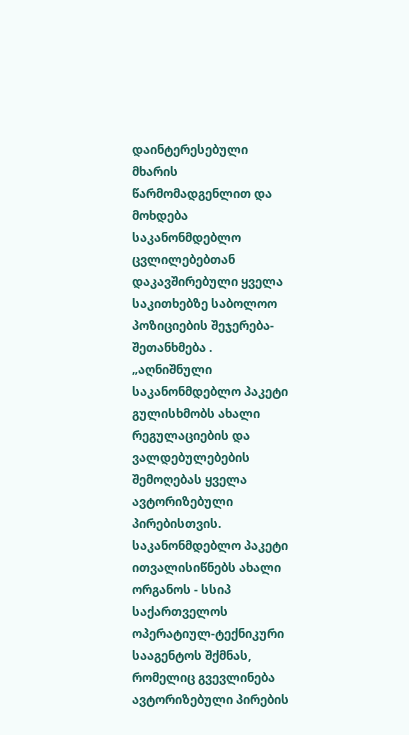დაინტერესებული მხარის წარმომადგენლით და მოხდება საკანონმდებლო ცვლილებებთან დაკავშირებული ყველა საკითხებზე საბოლოო პოზიციების შეჯერება-შეთანხმება .
„აღნიშნული საკანონმდებლო პაკეტი გულისხმობს ახალი რეგულაციების და ვალდებულებების შემოღებას ყველა ავტორიზებული პირებისთვის. საკანონმდებლო პაკეტი ითვალისიწნებს ახალი ორგანოს - სსიპ საქართველოს ოპერატიულ-ტექნიკური სააგენტოს შქმნას, რომელიც გვევლინება ავტორიზებული პირების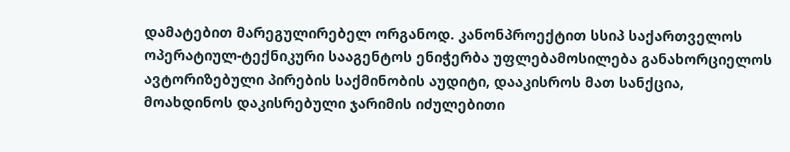დამატებით მარეგულირებელ ორგანოდ. კანონპროექტით სსიპ საქართველოს ოპერატიულ-ტექნიკური სააგენტოს ენიჭერბა უფლებამოსილება განახორციელოს ავტორიზებული პირების საქმინობის აუდიტი, დააკისროს მათ სანქცია, მოახდინოს დაკისრებული ჯარიმის იძულებითი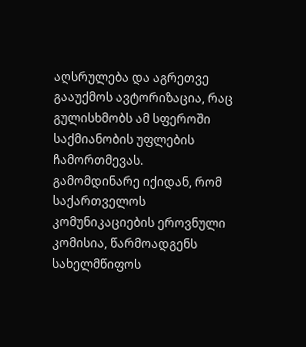აღსრულება და აგრეთვე გააუქმოს ავტორიზაცია, რაც გულისხმობს ამ სფეროში საქმიანობის უფლების ჩამორთმევას.
გამომდინარე იქიდან, რომ საქართველოს კომუნიკაციების ეროვნული კომისია, წარმოადგენს სახელმწიფოს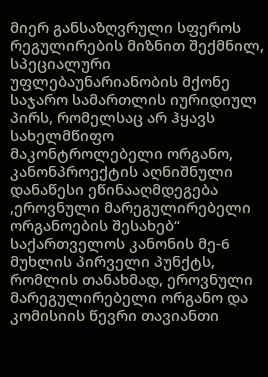მიერ განსაზღვრული სფეროს რეგულირების მიზნით შექმნილ, სპეციალური უფლებაუნარიანობის მქონე საჯარო სამართლის იურიდიულ პირს, რომელსაც არ ჰყავს სახელმწიფო მაკონტროლებელი ორგანო, კანონპროექტის აღნიშნული დანაწესი ეწინააღმდეგება ,ეროვნული მარეგულირებელი ორგანოების შესახებ“ საქართველოს კანონის მე-6 მუხლის პირველი პუნქტს, რომლის თანახმად, ეროვნული მარეგულირებელი ორგანო და კომისიის წევრი თავიანთი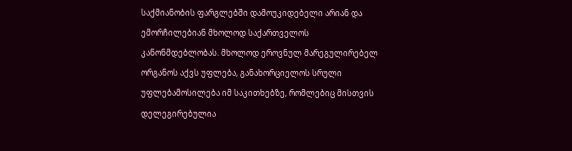საქმიანობის ფარგლებში დამოუკიდებელი არიან და ემორჩილებიან მხოლოდ საქართველოს კანონმდებლობას. მხოლოდ ეროვნულ მარეგულირებელ ორგანოს აქვს უფლება, განახორციელოს სრული უფლებამოსილება იმ საკითხებზე, რომლებიც მისთვის დელეგირებულია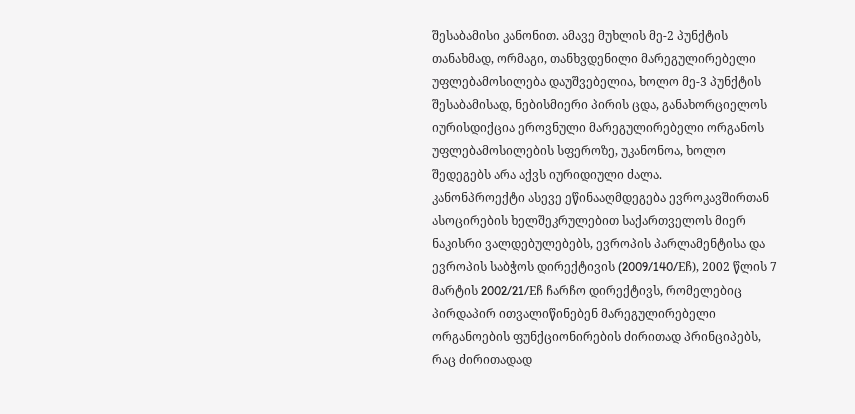შესაბამისი კანონით. ამავე მუხლის მე-2 პუნქტის თანახმად, ორმაგი, თანხვდენილი მარეგულირებელი უფლებამოსილება დაუშვებელია, ხოლო მე-3 პუნქტის შესაბამისად, ნებისმიერი პირის ცდა, განახორციელოს იურისდიქცია ეროვნული მარეგულირებელი ორგანოს უფლებამოსილების სფეროზე, უკანონოა, ხოლო შედეგებს არა აქვს იურიდიული ძალა.
კანონპროექტი ასევე ეწინააღმდეგება ევროკავშირთან ასოცირების ხელშეკრულებით საქართველოს მიერ ნაკისრი ვალდებულებებს, ევროპის პარლამენტისა და ევროპის საბჭოს დირექტივის (2009/140/Eჩ), 2002 წლის 7 მარტის 2002/21/Eჩ ჩარჩო დირექტივს, რომელებიც პირდაპირ ითვალიწინებენ მარეგულირებელი ორგანოების ფუნქციონირების ძირითად პრინციპებს, რაც ძირითადად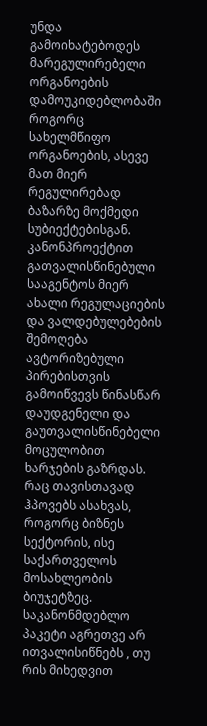უნდა გამოიხატებოდეს მარეგულირებელი ორგანოების დამოუკიდებლობაში როგორც სახელმწიფო ორგანოების, ასევე მათ მიერ რეგულირებად ბაზარზე მოქმედი სუბიექტებისგან.
კანონპროექტით გათვალისწინებული სააგენტოს მიერ ახალი რეგულაციების და ვალდებულებების შემოღება ავტორიზებული პირებისთვის გამოიწვევს წინასწარ დაუდგენელი და გაუთვალისწინებელი მოცულობით ხარჯების გაზრდას. რაც თავისთავად ჰპოვებს ასახვას, როგორც ბიზნეს სექტორის, ისე საქართველოს მოსახლეობის ბიუჯეტზეც.
საკანონმდებლო პაკეტი აგრეთვე არ ითვალისიწნებს , თუ რის მიხედვით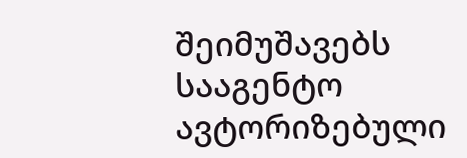შეიმუშავებს სააგენტო ავტორიზებული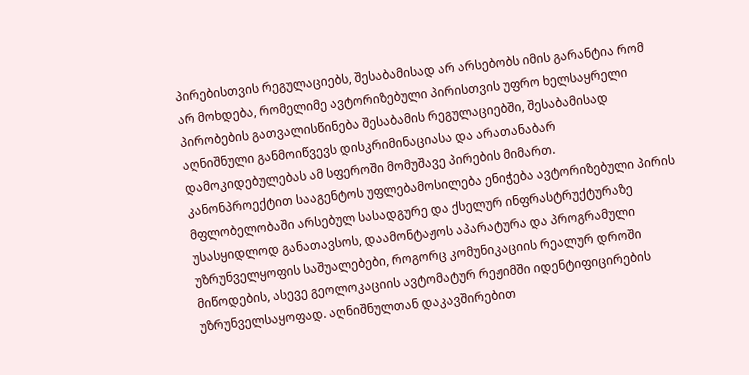პირებისთვის რეგულაციებს, შესაბამისად არ არსებობს იმის გარანტია რომ არ მოხდება, რომელიმე ავტორიზებული პირისთვის უფრო ხელსაყრელი პირობების გათვალისწინება შესაბამის რეგულაციებში, შესაბამისად აღნიშნული განმოიწვევს დისკრიმინაციასა და არათანაბარ დამოკიდებულებას ამ სფეროში მომუშავე პირების მიმართ.
კანონპროექტით სააგენტოს უფლებამოსილება ენიჭება ავტორიზებული პირის მფლობელობაში არსებულ სასადგურე და ქსელურ ინფრასტრუქტურაზე უსასყიდლოდ განათავსოს, დაამონტაჟოს აპარატურა და პროგრამული უზრუნველყოფის საშუალებები, როგორც კომუნიკაციის რეალურ დროში მიწოდების, ასევე გეოლოკაციის ავტომატურ რეჟიმში იდენტიფიცირების უზრუნველსაყოფად. აღნიშნულთან დაკავშირებით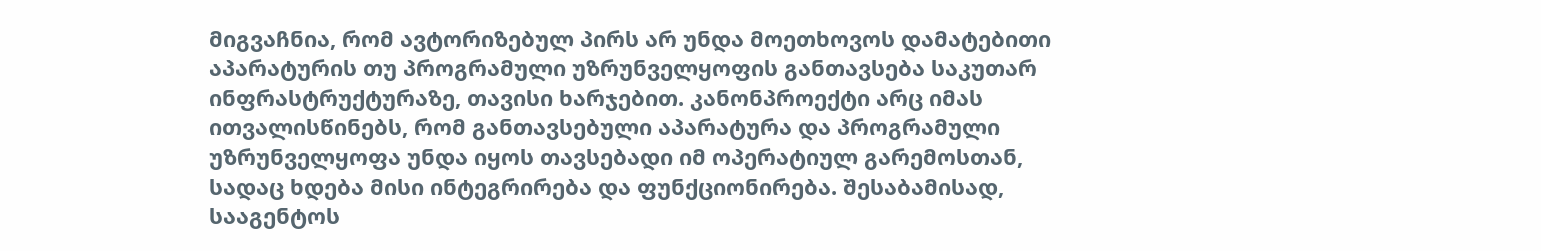მიგვაჩნია, რომ ავტორიზებულ პირს არ უნდა მოეთხოვოს დამატებითი აპარატურის თუ პროგრამული უზრუნველყოფის განთავსება საკუთარ ინფრასტრუქტურაზე, თავისი ხარჯებით. კანონპროექტი არც იმას ითვალისწინებს, რომ განთავსებული აპარატურა და პროგრამული უზრუნველყოფა უნდა იყოს თავსებადი იმ ოპერატიულ გარემოსთან, სადაც ხდება მისი ინტეგრირება და ფუნქციონირება. შესაბამისად, სააგენტოს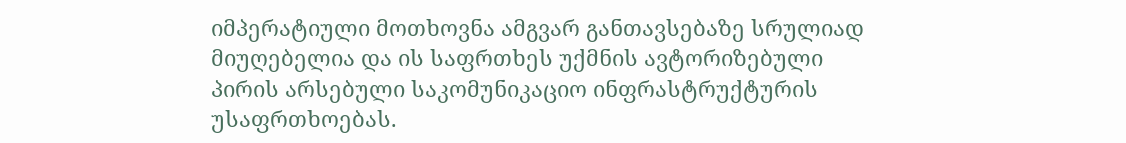იმპერატიული მოთხოვნა ამგვარ განთავსებაზე სრულიად მიუღებელია და ის საფრთხეს უქმნის ავტორიზებული პირის არსებული საკომუნიკაციო ინფრასტრუქტურის უსაფრთხოებას.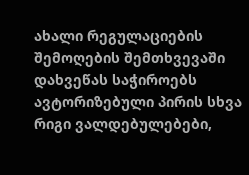ახალი რეგულაციების შემოღების შემთხვევაში დახვეწას საჭიროებს ავტორიზებული პირის სხვა რიგი ვალდებულებები,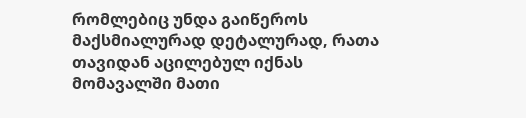რომლებიც უნდა გაიწეროს მაქსმიალურად დეტალურად, რათა თავიდან აცილებულ იქნას მომავალში მათი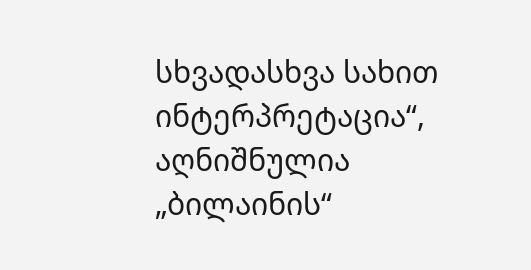სხვადასხვა სახით ინტერპრეტაცია“, აღნიშნულია „ბილაინის“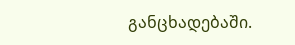განცხადებაში.